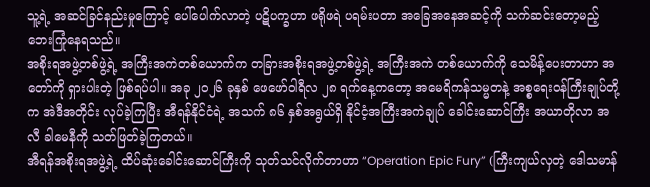သူ့ရဲ့ အဆင်ခြင်နည်းမှုကြောင့် ပေါ်ပေါက်လာတဲ့ ပဋိပက္ခဟာ ဖရိုဖရဲ ပရမ်းပတာ အခြေအနေအဆင့်ကို သက်ဆင်းတော့မည့် ဘေးကြုံနေရသည်။
အစိုးရအဖွဲ့တစ်ဖွဲ့ရဲ့ အကြီးအကဲတစ်ယောက်က တခြားအစိုးရအဖွဲ့တစ်ဖွဲ့ရဲ့ အကြီးအကဲ တစ်ယောက်ကို သေမိန့်ပေးတာဟာ အတော်ကို ရှားပါးတဲ့ ဖြစ်ရပ်ပါ။ အခု ၂၀၂၆ ခုနှစ် ဖေဖော်ဝါရီလ ၂၈ ရက်နေ့ကတော့ အမေရိကန်သမ္မတနဲ့ အစ္စရေးဝန်ကြီးချုပ်တို့က အဲဒီအတိုင်း လုပ်ခဲ့ကြပြီး အီရန်နိုင်ငံရဲ့ အသက် ၈၆ နှစ်အရွယ်ရှိ နိုင်ငံ့အကြီးအကဲချုပ် ခေါင်းဆောင်ကြီး အယာတိုလာ အလီ ခါမေနီကို သတ်ဖြတ်ခဲ့ကြတယ်။
အီရန်အစိုးရအဖွဲ့ရဲ့ ထိပ်ဆုံးခေါင်းဆောင်ကြီးကို သုတ်သင်လိုက်တာဟာ “Operation Epic Fury” (ကြီးကျယ်လှတဲ့ ဒေါသမာန်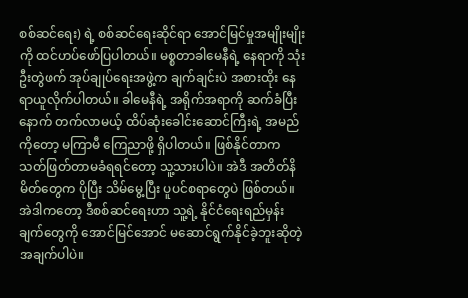စစ်ဆင်ရေး) ရဲ့ စစ်ဆင်ရေးဆိုင်ရာ အောင်မြင်မှုအမျိုးမျိုးကို ထင်ဟပ်ဖော်ပြပါတယ်။ မစ္စတာခါမေနီရဲ့ နေရာကို သုံးဦးတွဲဖက် အုပ်ချုပ်ရေးအဖွဲ့က ချက်ချင်းပဲ အစားထိုး နေရာယူလိုက်ပါတယ်။ ခါမေနီရဲ့ အရိုက်အရာကို ဆက်ခံပြီးနောက် တက်လာမယ့် ထိပ်ဆုံးခေါင်းဆောင်ကြီးရဲ့ အမည်ကိုတော့ မကြာမီ ကြေညာဖို့ ရှိပါတယ်။ ဖြစ်နိုင်တာက သတ်ဖြတ်တာမခံရရင်တော့ သူ့သားပါပဲ။ အဲဒီ အတိတ်နိမိတ်တွေက ပိုပြီး သိမ်မွေ့ပြီး ပူပင်စရာတွေပဲ ဖြစ်တယ်။ အဲဒါကတော့ ဒီစစ်ဆင်ရေးဟာ သူ့ရဲ့ နိုင်ငံရေးရည်မှန်းချက်တွေကို အောင်မြင်အောင် မဆောင်ရွက်နိုင်ခဲ့ဘူးဆိုတဲ့ အချက်ပါပဲ။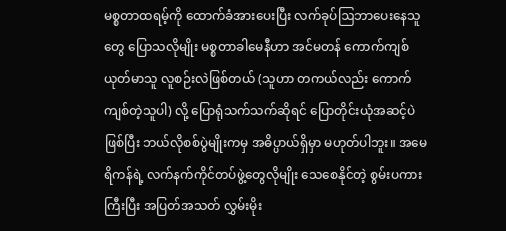မစ္စတာထရမ့်ကို ထောက်ခံအားပေးပြီး လက်ခုပ်ဩဘာပေးနေသူတွေ ပြောသလိုမျိုး မစ္စတာခါမေနီဟာ အင်မတန် ကောက်ကျစ်ယုတ်မာသူ လူစဉ်းလဲဖြစ်တယ် (သူဟာ တကယ်လည်း ကောက်ကျစ်တဲ့သူပါ) လို့ ပြောရုံသက်သက်ဆိုရင် ပြောတိုင်းယုံအဆင့်ပဲဖြစ်ပြီး ဘယ်လိုစစ်ပွဲမျိုးကမှ အဓိပ္ပာယ်ရှိမှာ မဟုတ်ပါဘူး။ အမေရိကန်ရဲ့ လက်နက်ကိုင်တပ်ဖွဲ့တွေလိုမျိုး သေစေနိုင်တဲ့ စွမ်းပကားကြီးပြီး အပြတ်အသတ် လွှမ်းမိုး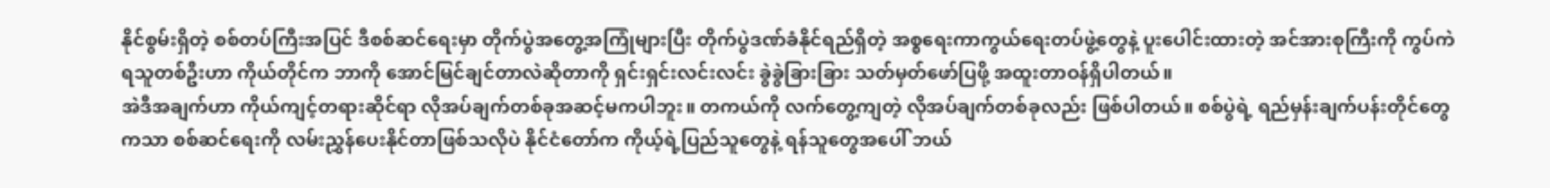နိုင်စွမ်းရှိတဲ့ စစ်တပ်ကြီးအပြင် ဒီစစ်ဆင်ရေးမှာ တိုက်ပွဲအတွေ့အကြုံများပြီး တိုက်ပွဲဒဏ်ခံနိုင်ရည်ရှိတဲ့ အစ္စရေးကာကွယ်ရေးတပ်ဖွဲ့တွေနဲ့ ပူးပေါင်းထားတဲ့ အင်အားစုကြီးကို ကွပ်ကဲရသူတစ်ဦးဟာ ကိုယ်တိုင်က ဘာကို အောင်မြင်ချင်တာလဲဆိုတာကို ရှင်းရှင်းလင်းလင်း ခွဲခွဲခြားခြား သတ်မှတ်ဖော်ပြဖို့ အထူးတာဝန်ရှိပါတယ်။
အဲဒီအချက်ဟာ ကိုယ်ကျင့်တရားဆိုင်ရာ လိုအပ်ချက်တစ်ခုအဆင့်မကပါဘူး။ တကယ်ကို လက်တွေ့ကျတဲ့ လိုအပ်ချက်တစ်ခုလည်း ဖြစ်ပါတယ်။ စစ်ပွဲရဲ့ ရည်မှန်းချက်ပန်းတိုင်တွေကသာ စစ်ဆင်ရေးကို လမ်းညွှန်ပေးနိုင်တာဖြစ်သလိုပဲ နိုင်ငံတော်က ကိုယ့်ရဲ့ပြည်သူတွေနဲ့ ရန်သူတွေအပေါ် ဘယ်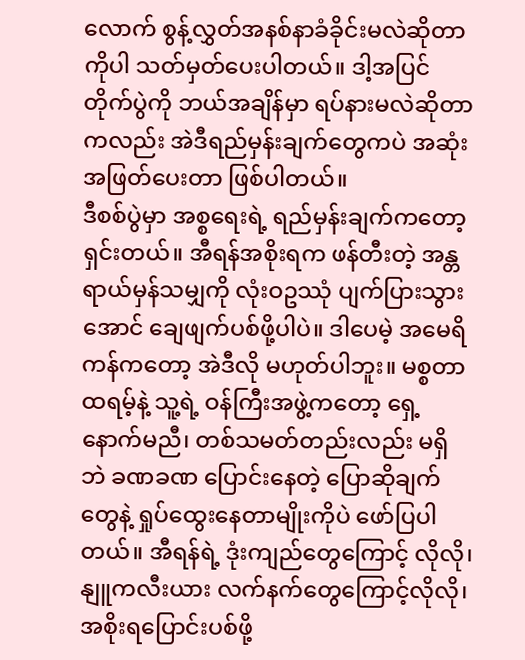လောက် စွန့်လွှတ်အနစ်နာခံခိုင်းမလဲဆိုတာကိုပါ သတ်မှတ်ပေးပါတယ်။ ဒါ့အပြင် တိုက်ပွဲကို ဘယ်အချိန်မှာ ရပ်နားမလဲဆိုတာကလည်း အဲဒီရည်မှန်းချက်တွေကပဲ အဆုံးအဖြတ်ပေးတာ ဖြစ်ပါတယ်။
ဒီစစ်ပွဲမှာ အစ္စရေးရဲ့ ရည်မှန်းချက်ကတော့ ရှင်းတယ်။ အီရန်အစိုးရက ဖန်တီးတဲ့ အန္တရာယ်မှန်သမျှကို လုံးဝဥဿုံ ပျက်ပြားသွားအောင် ချေဖျက်ပစ်ဖို့ပါပဲ။ ဒါပေမဲ့ အမေရိကန်ကတော့ အဲဒီလို မဟုတ်ပါဘူး။ မစ္စတာထရမ့်နဲ့ သူ့ရဲ့ ဝန်ကြီးအဖွဲ့ကတော့ ရှေ့နောက်မညီ၊ တစ်သမတ်တည်းလည်း မရှိဘဲ ခဏခဏ ပြောင်းနေတဲ့ ပြောဆိုချက်တွေနဲ့ ရှုပ်ထွေးနေတာမျိုးကိုပဲ ဖော်ပြပါတယ်။ အီရန်ရဲ့ ဒုံးကျည်တွေကြောင့် လိုလို၊ နျူကလီးယား လက်နက်တွေကြောင့်လိုလို၊ အစိုးရပြောင်းပစ်ဖို့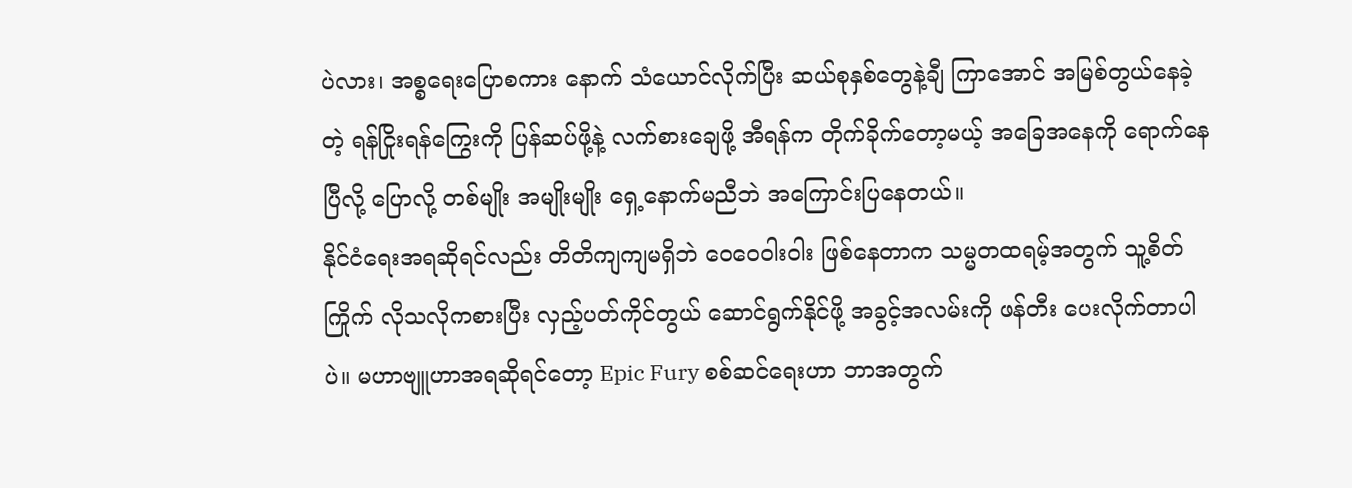ပဲလား၊ အစ္စရေးပြောစကား နောက် သံယောင်လိုက်ပြီး ဆယ်စုနှစ်တွေနဲ့ချီ ကြာအောင် အမြစ်တွယ်နေခဲ့တဲ့ ရန်ငြိုးရန်ကြွေးကို ပြန်ဆပ်ဖို့နဲ့ လက်စားချေဖို့ အီရန်က တိုက်ခိုက်တော့မယ့် အခြေအနေကို ရောက်နေပြီလို့ ပြောလို့ တစ်မျိုး အမျိုးမျိုး ရှေ့နောက်မညီဘဲ အကြောင်းပြနေတယ်။
နိုင်ငံရေးအရဆိုရင်လည်း တိတိကျကျမရှိဘဲ ဝေဝေဝါးဝါး ဖြစ်နေတာက သမ္မတထရမ့်အတွက် သူ့စိတ်ကြိုက် လိုသလိုကစားပြီး လှည့်ပတ်ကိုင်တွယ် ဆောင်ရွက်နိုင်ဖို့ အခွင့်အလမ်းကို ဖန်တီး ပေးလိုက်တာပါပဲ။ မဟာဗျူဟာအရဆိုရင်တော့ Epic Fury စစ်ဆင်ရေးဟာ ဘာအတွက်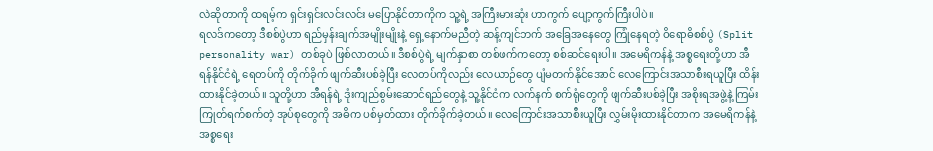လဲဆိုတာကို ထရမ့်က ရှင်းရှင်းလင်းလင်း မပြောနိုင်တာကိုက သူ့ရဲ့ အကြီးမားဆုံး ဟာကွက် ပျော့ကွက်ကြီးပါပဲ။
ရလဒ်ကတော့ ဒီစစ်ပွဲဟာ ရည်မှန်းချက်အမျိုးမျိုးနဲ့ ရှေ့နောက်မညီတဲ့ ဆန့်ကျင်ဘက် အခြေအနေတွေ ကြုံနေရတဲ့ ဝိရောဓိစစ်ပွဲ (Split personality war) တစ်ခုပဲ ဖြစ်လာတယ်။ ဒီစစ်ပွဲရဲ့ မျက်နှာစာ တစ်ဖက်ကတော့ စစ်ဆင်ရေးပါ။ အမေရိကန်နဲ့ အစ္စရေးတို့ဟာ အီရန်နိုင်ငံရဲ့ ရေတပ်ကို တိုက်ခိုက် ဖျက်ဆီးပစ်ခဲ့ပြီး လေတပ်ကိုလည်း လေယာဉ်တွေ ပျံမတက်နိုင်အောင် လေကြောင်းအသာစီးရယူပြီး ထိန်းထားနိုင်ခဲ့တယ်။ သူတို့ဟာ အီရန်ရဲ့ ဒုံးကျည်စွမ်းဆောင်ရည်တွေနဲ့ သူ့နိုင်ငံက လက်နက် စက်ရုံတွေကို ဖျက်ဆီးပစ်ခဲ့ပြီး အစိုးရအဖွဲ့နဲ့ ကြမ်းကြုတ်ရက်စက်တဲ့ အုပ်စုတွေကို အဓိက ပစ်မှတ်ထား တိုက်ခိုက်ခဲ့တယ်။ လေကြောင်းအသာစီးယူပြီး လွှမ်းမိုးထားနိုင်တာက အမေရိကန်နဲ့ အစ္စရေး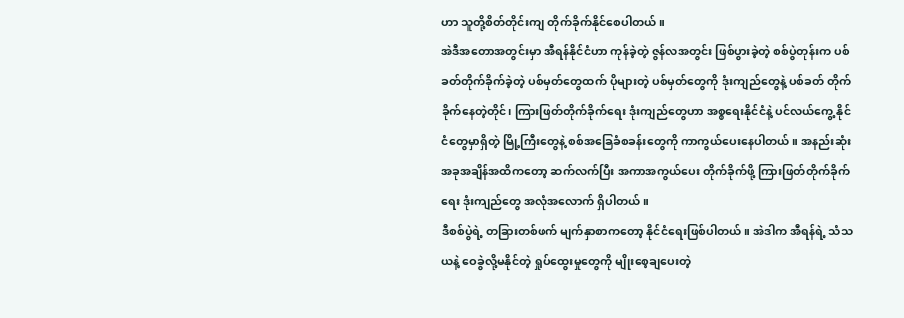ဟာ သူတို့စိတ်တိုင်းကျ တိုက်ခိုက်နိုင်စေပါတယ်။
အဲဒီအတောအတွင်းမှာ အီရန်နိုင်ငံဟာ ကုန်ခဲ့တဲ့ ဇွန်လအတွင်း ဖြစ်ပွားခဲ့တဲ့ စစ်ပွဲတုန်းက ပစ်ခတ်တိုက်ခိုက်ခဲ့တဲ့ ပစ်မှတ်တွေထက် ပိုများတဲ့ ပစ်မှတ်တွေကို ဒုံးကျည်တွေနဲ့ ပစ်ခတ် တိုက်ခိုက်နေတဲ့တိုင်၊ ကြားဖြတ်တိုက်ခိုက်ရေး ဒုံးကျည်တွေဟာ အစ္စရေးနိုင်ငံနဲ့ ပင်လယ်ကွေ့ နိုင်ငံတွေမှာရှိတဲ့ မြို့ကြီးတွေနဲ့ စစ်အခြေခံစခန်းတွေကို ကာကွယ်ပေးနေပါတယ်။ အနည်းဆုံး အခုအချိန်အထိကတော့ ဆက်လက်ပြီး အကာအကွယ်ပေး တိုက်ခိုက်ဖို့ ကြားဖြတ်တိုက်ခိုက်ရေး ဒုံးကျည်တွေ အလုံအလောက် ရှိပါတယ်။
ဒီစစ်ပွဲရဲ့ တခြားတစ်ဖက် မျက်နှာစာကတော့ နိုင်ငံရေးဖြစ်ပါတယ်။ အဲဒါက အီရန်ရဲ့ သံသယနဲ့ ဝေခွဲလို့မနိုင်တဲ့ ရှုပ်ထွေးမှုတွေကို မျိုးစေ့ချပေးတဲ့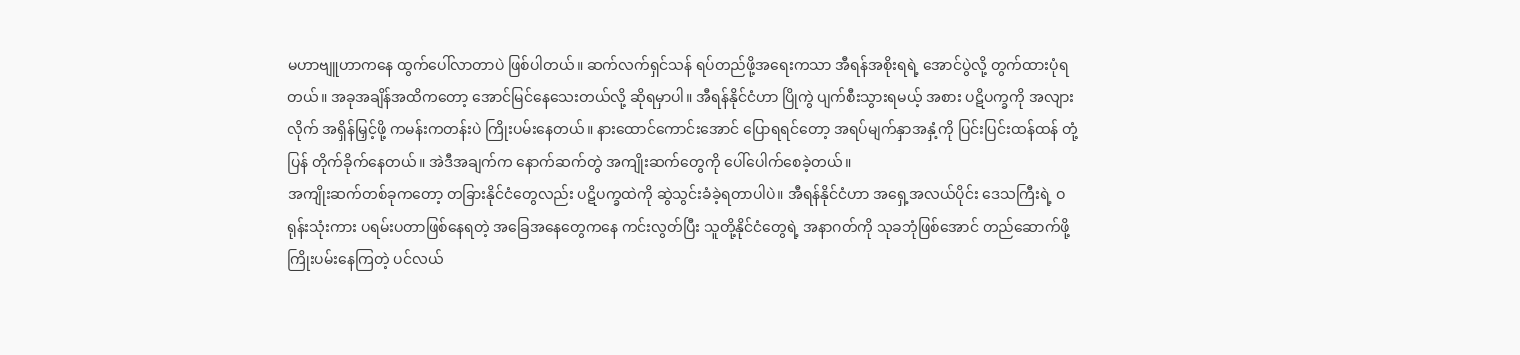မဟာဗျူဟာကနေ ထွက်ပေါ်လာတာပဲ ဖြစ်ပါတယ်။ ဆက်လက်ရှင်သန် ရပ်တည်ဖို့အရေးကသာ အီရန်အစိုးရရဲ့ အောင်ပွဲလို့ တွက်ထားပုံရတယ်။ အခုအချိန်အထိကတော့ အောင်မြင်နေသေးတယ်လို့ ဆိုရမှာပါ။ အီရန်နိုင်ငံဟာ ပြိုကွဲ ပျက်စီးသွားရမယ့် အစား ပဋိပက္ခကို အလျားလိုက် အရှိန်မြှင့်ဖို့ ကမန်းကတန်းပဲ ကြိုးပမ်းနေတယ်။ နားထောင်ကောင်းအောင် ပြောရရင်တော့ အရပ်မျက်နှာအနှံ့ကို ပြင်းပြင်းထန်ထန် တုံ့ပြန် တိုက်ခိုက်နေတယ်။ အဲဒီအချက်က နောက်ဆက်တွဲ အကျိုးဆက်တွေကို ပေါ်ပေါက်စေခဲ့တယ်။
အကျိုးဆက်တစ်ခုကတော့ တခြားနိုင်ငံတွေလည်း ပဋိပက္ခထဲကို ဆွဲသွင်းခံခဲ့ရတာပါပဲ။ အီရန်နိုင်ငံဟာ အရှေ့အလယ်ပိုင်း ဒေသကြီးရဲ့ ဝရုန်းသုံးကား ပရမ်းပတာဖြစ်နေရတဲ့ အခြေအနေတွေကနေ ကင်းလွတ်ပြီး သူတို့နိုင်ငံတွေရဲ့ အနာဂတ်ကို သုခဘုံဖြစ်အောင် တည်ဆောက်ဖို့ ကြိုးပမ်းနေကြတဲ့ ပင်လယ်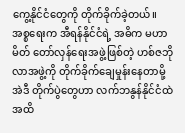ကွေ့နိုင်ငံတွေကို တိုက်ခိုက်ခဲ့တယ်။ အစ္စရေးက အီရန်နိုင်ငံရဲ့ အဓိက မဟာမိတ် တော်လှန်ရေးအဖွဲ့ဖြစ်တဲ့ ဟစ်ဇဘိုလာအဖွဲ့ကို တိုက်ခိုက်ချေမှုန်းနေတာမို့ အဲဒီ တိုက်ပွဲတွေဟာ လက်ဘနွန်နိုင်ငံထဲအထိ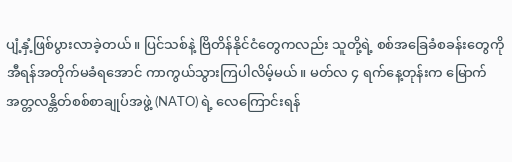ပျံ့နှံ့ဖြစ်ပွားလာခဲ့တယ်။ ပြင်သစ်နဲ့ ဗြိတိန်နိုင်ငံတွေကလည်း သူတို့ရဲ့ စစ်အခြေခံစခန်းတွေကို အီရန်အတိုက်မခံရအောင် ကာကွယ်သွားကြပါလိမ့်မယ်။ မတ်လ ၄ ရက်နေ့တုန်းက မြောက်အတ္တလန္တိတ်စစ်စာချုပ်အဖွဲ့ (NATO) ရဲ့ လေကြောင်းရန်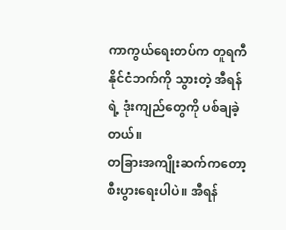ကာကွယ်ရေးတပ်က တူရကီနိုင်ငံဘက်ကို သွားတဲ့ အီရန်ရဲ့ ဒုံးကျည်တွေကို ပစ်ချခဲ့တယ်။
တခြားအကျိုးဆက်ကတော့ စီးပွားရေးပါပဲ။ အီရန်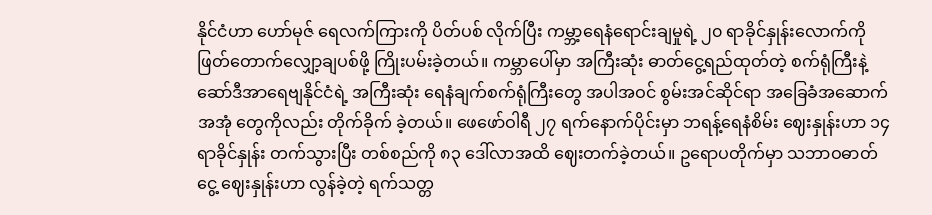နိုင်ငံဟာ ဟော်မုဇ် ရေလက်ကြားကို ပိတ်ပစ် လိုက်ပြီး ကမ္ဘာ့ရေနံရောင်းချမှုရဲ့ ၂၀ ရာခိုင်နှုန်းလောက်ကို ဖြတ်တောက်လျှော့ချပစ်ဖို့ ကြိုးပမ်းခဲ့တယ်။ ကမ္ဘာပေါ်မှာ အကြီးဆုံး ဓာတ်ငွေ့ရည်ထုတ်တဲ့ စက်ရုံကြီးနဲ့ ဆော်ဒီအာရေဗျနိုင်ငံရဲ့ အကြီးဆုံး ရေနံချက်စက်ရုံကြီးတွေ အပါအဝင် စွမ်းအင်ဆိုင်ရာ အခြေခံအဆောက်အအုံ တွေကိုလည်း တိုက်ခိုက် ခဲ့တယ်။ ဖေဖော်ဝါရီ ၂၇ ရက်နောက်ပိုင်းမှာ ဘရန့်ရေနံစိမ်း ဈေးနှုန်းဟာ ၁၄ ရာခိုင်နှုန်း တက်သွားပြီး တစ်စည်ကို ၈၃ ဒေါ်လာအထိ ဈေးတက်ခဲ့တယ်။ ဥရောပတိုက်မှာ သဘာဝဓာတ်ငွေ့ ဈေးနှုန်းဟာ လွန်ခဲ့တဲ့ ရက်သတ္တ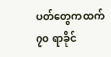ပတ်တွေကထက် ၇၀ ရာခိုင်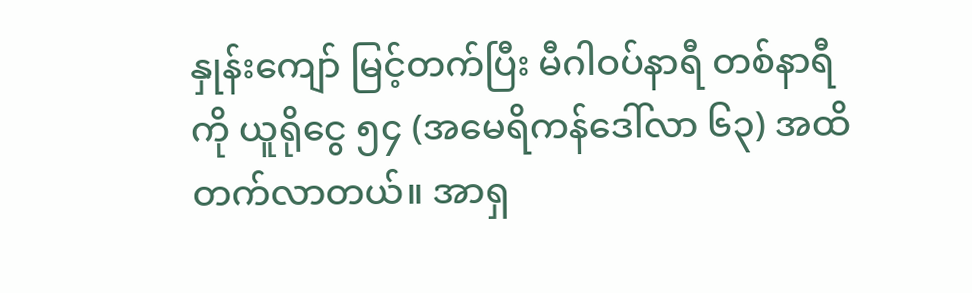နှုန်းကျော် မြင့်တက်ပြီး မီဂါဝပ်နာရီ တစ်နာရီကို ယူရိုငွေ ၅၄ (အမေရိကန်ဒေါ်လာ ၆၃) အထိ တက်လာတယ်။ အာရှ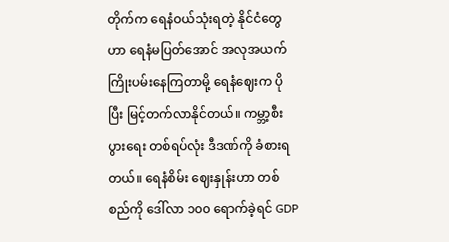တိုက်က ရေနံဝယ်သုံးရတဲ့ နိုင်ငံတွေဟာ ရေနံမပြတ်အောင် အလုအယက် ကြိုးပမ်းနေကြတာမို့ ရေနံဈေးက ပိုပြီး မြင့်တက်လာနိုင်တယ်။ ကမ္ဘာ့စီးပွားရေး တစ်ရပ်လုံး ဒီဒဏ်ကို ခံစားရတယ်။ ရေနံစိမ်း ဈေးနှုန်းဟာ တစ်စည်ကို ဒေါ်လာ ၁၀၀ ရောက်ခဲ့ရင် GDP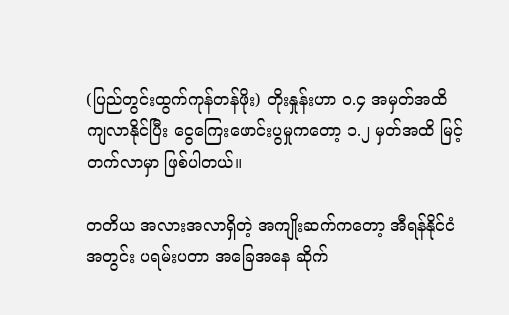(ပြည်တွင်းထွက်ကုန်တန်ဖိုး) တိုးနှုန်းဟာ ၀.၄ အမှတ်အထိ ကျလာနိုင်ပြီး ငွေကြေးဖောင်းပွမှုကတော့ ၁.၂ မှတ်အထိ မြင့်တက်လာမှာ ဖြစ်ပါတယ်။

တတိယ အလားအလာရှိတဲ့ အကျိုးဆက်ကတော့ အီရန်နိုင်ငံအတွင်း ပရမ်းပတာ အခြေအနေ ဆိုက်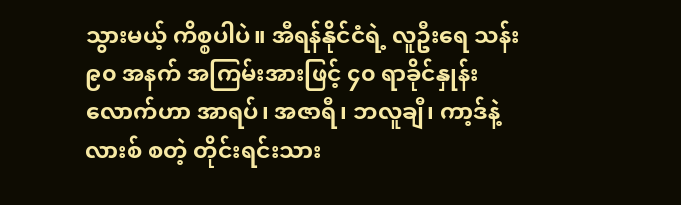သွားမယ့် ကိစ္စပါပဲ။ အီရန်နိုင်ငံရဲ့ လူဦးရေ သန်း ၉၀ အနက် အကြမ်းအားဖြင့် ၄၀ ရာခိုင်နှုန်း လောက်ဟာ အာရပ်၊ အဇာရီ၊ ဘလူချီ၊ ကာ့ဒ်နဲ့ လားစ် စတဲ့ တိုင်းရင်းသား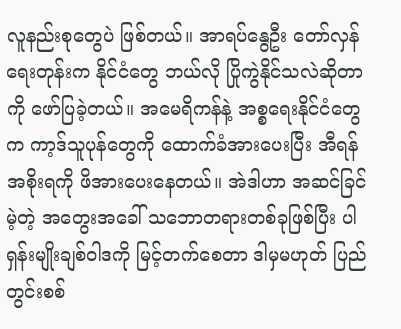လူနည်းစုတွေပဲ ဖြစ်တယ်။ အာရပ်နွေဦး တော်လှန်ရေးတုန်းက နိုင်ငံတွေ ဘယ်လို ပြိုကွဲနိုင်သလဲဆိုတာကို ဖော်ပြခဲ့တယ်။ အမေရိကန်နဲ့ အစ္စရေးနိုင်ငံတွေက ကာ့ဒ်သူပုန်တွေကို ထောက်ခံအားပေးပြီး အီရန်အစိုးရကို ဖိအားပေးနေတယ်။ အဲဒါဟာ အဆင်ခြင်မဲ့တဲ့ အတွေးအခေါ် သဘောတရားတစ်ခုဖြစ်ပြီး ပါရှန်းမျိုးချစ်ဝါဒကို မြင့်တက်စေတာ ဒါမှမဟုတ် ပြည်တွင်းစစ်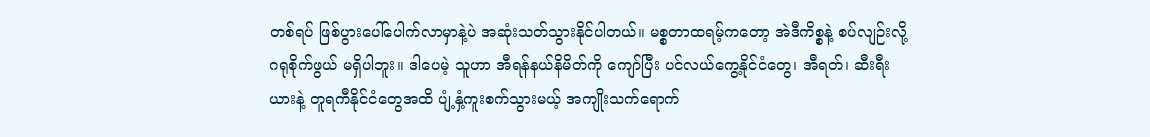တစ်ရပ် ဖြစ်ပွားပေါ်ပေါက်လာမှာနဲ့ပဲ အဆုံးသတ်သွားနိုင်ပါတယ်။ မစ္စတာထရမ့်ကတော့ အဲဒီကိစ္စနဲ့ စပ်လျဉ်းလို့ ဂရုစိုက်ဖွယ် မရှိပါဘူး။ ဒါပေမဲ့ သူဟာ အီရန်နယ်နိမိတ်ကို ကျော်ပြီး ပင်လယ်ကွေ့နိုင်ငံတွေ၊ အီရတ်၊ ဆီးရီးယားနဲ့ တူရကီနိုင်ငံတွေအထိ ပျံ့နှံ့ကူးစက်သွားမယ့် အကျိုးသက်ရောက်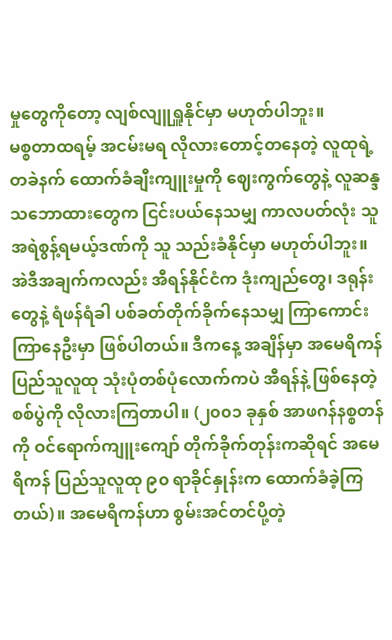မှုတွေကိုတော့ လျစ်လျူရှူနိုင်မှာ မဟုတ်ပါဘူး။
မစ္စတာထရမ့် အငမ်းမရ လိုလားတောင့်တနေတဲ့ လူထုရဲ့ တခဲနက် ထောက်ခံချီးကျူးမှုကို ဈေးကွက်တွေနဲ့ လူဆန္ဒသဘောထားတွေက ငြင်းပယ်နေသမျှ ကာလပတ်လုံး သူ အရဲစွန့်ရမယ့်ဒဏ်ကို သူ သည်းခံနိုင်မှာ မဟုတ်ပါဘူး။ အဲဒီအချက်ကလည်း အီရန်နိုင်ငံက ဒုံးကျည်တွေ၊ ဒရုန်းတွေနဲ့ ရံဖန်ရံခါ ပစ်ခတ်တိုက်ခိုက်နေသမျှ ကြာကောင်းကြာနေဦးမှာ ဖြစ်ပါတယ်။ ဒီကနေ့ အချိန်မှာ အမေရိကန် ပြည်သူလူထု သုံးပုံတစ်ပုံလောက်ကပဲ အီရန်နဲ့ ဖြစ်နေတဲ့ စစ်ပွဲကို လိုလားကြတာပါ။ (၂၀၀၁ ခုနှစ် အာဖဂန်နစ္စတန်ကို ဝင်ရောက်ကျူးကျော် တိုက်ခိုက်တုန်းကဆိုရင် အမေရိကန် ပြည်သူလူထု ၉၀ ရာခိုင်နှုန်းက ထောက်ခံခဲ့ကြတယ်)။ အမေရိကန်ဟာ စွမ်းအင်တင်ပို့တဲ့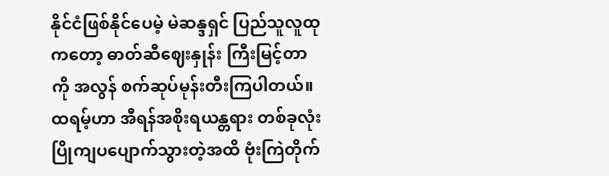နိုင်ငံဖြစ်နိုင်ပေမဲ့ မဲဆန္ဒရှင် ပြည်သူလူထုကတော့ ဓာတ်ဆီဈေးနှုန်း ကြီးမြင့်တာကို အလွန် စက်ဆုပ်မုန်းတီးကြပါတယ်။
ထရမ့်ဟာ အီရန်အစိုးရယန္တရား တစ်ခုလုံး ပြိုကျပပျောက်သွားတဲ့အထိ ဗုံးကြဲတိုက်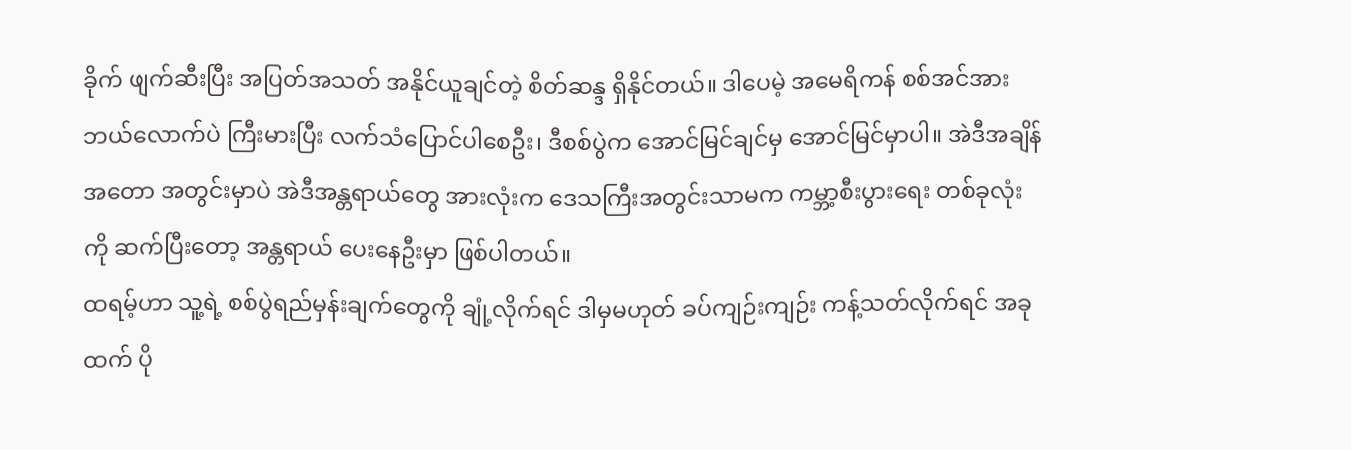ခိုက် ဖျက်ဆီးပြီး အပြတ်အသတ် အနိုင်ယူချင်တဲ့ စိတ်ဆန္ဒ ရှိနိုင်တယ်။ ဒါပေမဲ့ အမေရိကန် စစ်အင်အား ဘယ်လောက်ပဲ ကြီးမားပြီး လက်သံပြောင်ပါစေဦး၊ ဒီစစ်ပွဲက အောင်မြင်ချင်မှ အောင်မြင်မှာပါ။ အဲဒီအချိန်အတော အတွင်းမှာပဲ အဲဒီအန္တရာယ်တွေ အားလုံးက ဒေသကြီးအတွင်းသာမက ကမ္ဘာ့စီးပွားရေး တစ်ခုလုံးကို ဆက်ပြီးတော့ အန္တရာယ် ပေးနေဦးမှာ ဖြစ်ပါတယ်။
ထရမ့်ဟာ သူ့ရဲ့ စစ်ပွဲရည်မှန်းချက်တွေကို ချုံ့လိုက်ရင် ဒါမှမဟုတ် ခပ်ကျဉ်းကျဉ်း ကန့်သတ်လိုက်ရင် အခုထက် ပို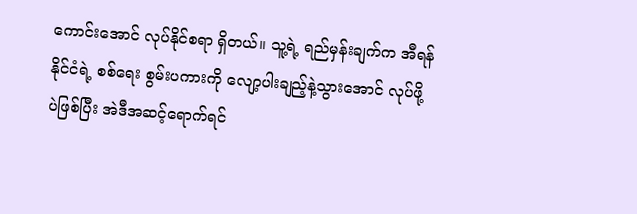ကောင်းအောင် လုပ်နိုင်စရာ ရှိတယ်။ သူ့ရဲ့ ရည်မှန်းချက်က အီရန်နိုင်ငံရဲ့ စစ်ရေး စွမ်းပကားကို လျော့ပါးချည့်နဲ့သွားအောင် လုပ်ဖို့ပဲဖြစ်ပြီး အဲဒီအဆင့်ရောက်ရင်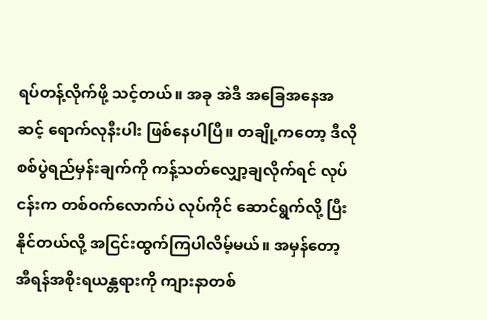ရပ်တန့်လိုက်ဖို့ သင့်တယ်။ အခု အဲဒီ အခြေအနေအဆင့် ရောက်လုနီးပါး ဖြစ်နေပါပြီ။ တချို့ကတော့ ဒီလို စစ်ပွဲရည်မှန်းချက်ကို ကန့်သတ်လျှော့ချလိုက်ရင် လုပ်ငန်းက တစ်ဝက်လောက်ပဲ လုပ်ကိုင် ဆောင်ရွက်လို့ ပြီးနိုင်တယ်လို့ အငြင်းထွက်ကြပါလိမ့်မယ်။ အမှန်တော့ အီရန်အစိုးရယန္တရားကို ကျားနာတစ်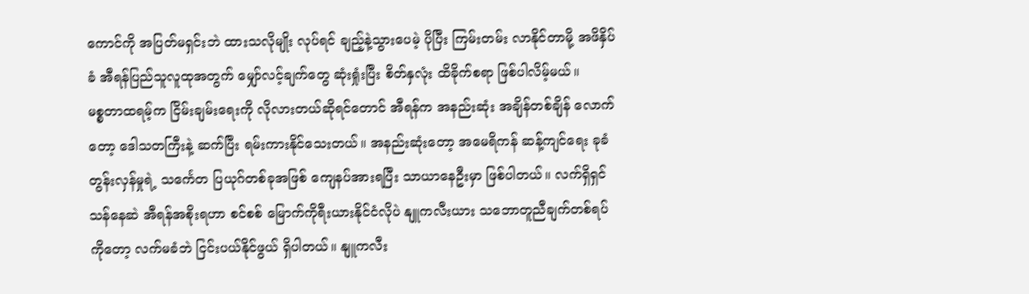ကောင်ကို အပြတ်မရှင်းဘဲ ထားသလိုမျိုး လုပ်ရင် ချည့်နဲ့သွားပေမဲ့ ပိုပြီး ကြမ်းတမ်း လာနိုင်တာမို့ အဖိနှိပ်ခံ အီရန်ပြည်သူလူထုအတွက် မျှော်လင့်ချက်တွေ ဆုံးရှုံးပြီး စိတ်နှလုံး ထိခိုက်စရာ ဖြစ်ပါလိမ့်မယ်။
မစ္စတာထရမ့်က ငြိမ်းချမ်းရေးကို လိုလားတယ်ဆိုရင်တောင် အီရန်က အနည်းဆုံး အချိန်တစ်ချိန် လောက်တော့ ဒေါသတကြီးနဲ့ ဆက်ပြီး ရမ်းကားနိုင်သေးတယ်။ အနည်းဆုံးတော့ အမေရိကန် ဆန့်ကျင်ရေး ခုခံတွန်းလှန်မှုရဲ့ သင်္ကေတ ပြယုဂ်တစ်ခုအဖြစ် ကျေနပ်အားရပြီး သာယာနေဦးမှာ ဖြစ်ပါတယ်။ လက်ရှိရှင်သန်နေဆဲ အီရန်အစိုးရဟာ စင်စစ် မြောက်ကိုရီးယားနိုင်ငံလိုပဲ နျူကလီးယား သဘောတူညီချက်တစ်ရပ်ကိုတော့ လက်မခံဘဲ ငြင်းပယ်နိုင်ဖွယ် ရှိပါတယ်။ နျူကလီး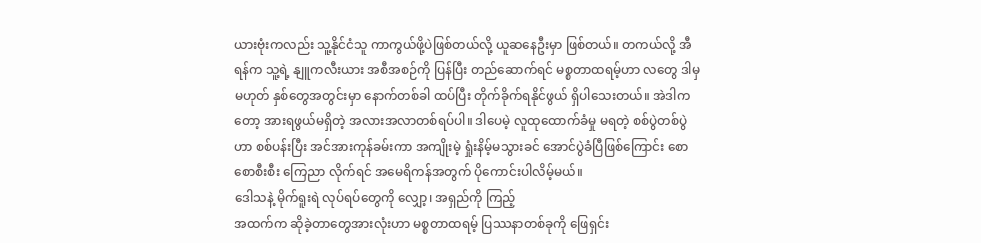ယားဗုံးကလည်း သူ့နိုင်ငံသူ ကာကွယ်ဖို့ပဲဖြစ်တယ်လို့ ယူဆနေဦးမှာ ဖြစ်တယ်။ တကယ်လို့ အီရန်က သူ့ရဲ့ နျူကလီးယား အစီအစဉ်ကို ပြန်ပြီး တည်ဆောက်ရင် မစ္စတာထရမ့်ဟာ လတွေ ဒါမှမဟုတ် နှစ်တွေအတွင်းမှာ နောက်တစ်ခါ ထပ်ပြီး တိုက်ခိုက်ရနိုင်ဖွယ် ရှိပါသေးတယ်။ အဲဒါကတော့ အားရဖွယ်မရှိတဲ့ အလားအလာတစ်ရပ်ပါ။ ဒါပေမဲ့ လူထုထောက်ခံမှု မရတဲ့ စစ်ပွဲတစ်ပွဲဟာ စစ်ပန်းပြီး အင်အားကုန်ခမ်းကာ အကျိုးမဲ့ ရှုံးနိမ့်မသွားခင် အောင်ပွဲခံပြီဖြစ်ကြောင်း စောစောစီးစီး ကြေညာ လိုက်ရင် အမေရိကန်အတွက် ပိုကောင်းပါလိမ့်မယ်။
ဒေါသနဲ့ မိုက်ရူးရဲ လုပ်ရပ်တွေကို လျှော့၊ အရှည်ကို ကြည့်
အထက်က ဆိုခဲ့တာတွေအားလုံးဟာ မစ္စတာထရမ့် ပြဿနာတစ်ခုကို ဖြေရှင်း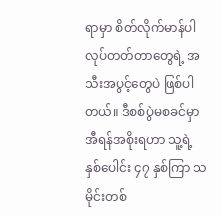ရာမှာ စိတ်လိုက်မာန်ပါ လုပ်တတ်တာတွေရဲ့ အသီးအပွင့်တွေပဲ ဖြစ်ပါတယ်။ ဒီစစ်ပွဲမစခင်မှာ အီရန်အစိုးရဟာ သူ့ရဲ့ နှစ်ပေါင်း ၄၇ နှစ်ကြာ သမိုင်းတစ်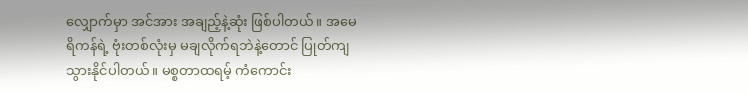လျှောက်မှာ အင်အား အချည့်နဲ့ဆုံး ဖြစ်ပါတယ်။ အမေရိကန်ရဲ့ ဗုံးတစ်လုံးမှ မချလိုက်ရဘဲနဲ့တောင် ပြုတ်ကျသွားနိုင်ပါတယ်။ မစ္စတာထရမ့် ကံကောင်း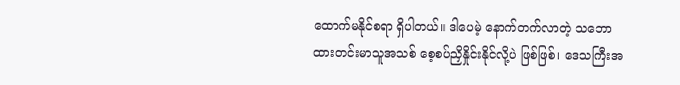ထောက်မနိုင်စရာ ရှိပါတယ်။ ဒါပေမဲ့ နောက်တက်လာတဲ့ သဘောထားတင်းမာသူအသစ် စေ့စပ်ညှိနှိုင်းနိုင်လို့ပဲ ဖြစ်ဖြစ်၊ ဒေသကြီးအ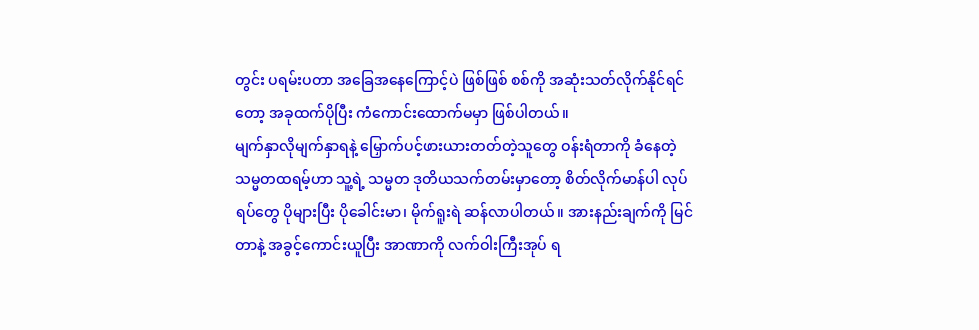တွင်း ပရမ်းပတာ အခြေအနေကြောင့်ပဲ ဖြစ်ဖြစ် စစ်ကို အဆုံးသတ်လိုက်နိုင်ရင်တော့ အခုထက်ပိုပြီး ကံကောင်းထောက်မမှာ ဖြစ်ပါတယ်။
မျက်နှာလိုမျက်နှာရနဲ့ မြှောက်ပင့်ဖားယားတတ်တဲ့သူတွေ ဝန်းရံတာကို ခံနေတဲ့ သမ္မတထရမ့်ဟာ သူ့ရဲ့ သမ္မတ ဒုတိယသက်တမ်းမှာတော့ စိတ်လိုက်မာန်ပါ လုပ်ရပ်တွေ ပိုများပြီး ပိုခေါင်းမာ၊ မိုက်ရူးရဲ ဆန်လာပါတယ်။ အားနည်းချက်ကို မြင်တာနဲ့ အခွင့်ကောင်းယူပြီး အာဏာကို လက်ဝါးကြီးအုပ် ရ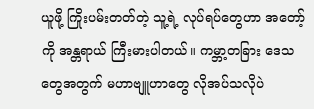ယူဖို့ ကြိုးပမ်းတတ်တဲ့ သူ့ရဲ့ လုပ်ရပ်တွေဟာ အတော့်ကို အန္တရာယ် ကြီးမားပါတယ်။ ကမ္ဘာ့တခြား ဒေသတွေအတွက် မဟာဗျူဟာတွေ လိုအပ်သလိုပဲ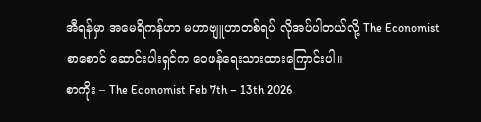အီရန်မှာ အမေရိကန်ဟာ မဟာဗျူဟာတစ်ရပ် လိုအပ်ပါတယ်လို့ The Economist စာစောင် ဆောင်းပါးရှင်က ဝေဖန်ရေးသားထားကြောင်းပါ။
စာကိုး – The Economist Feb 7th – 13th 2026